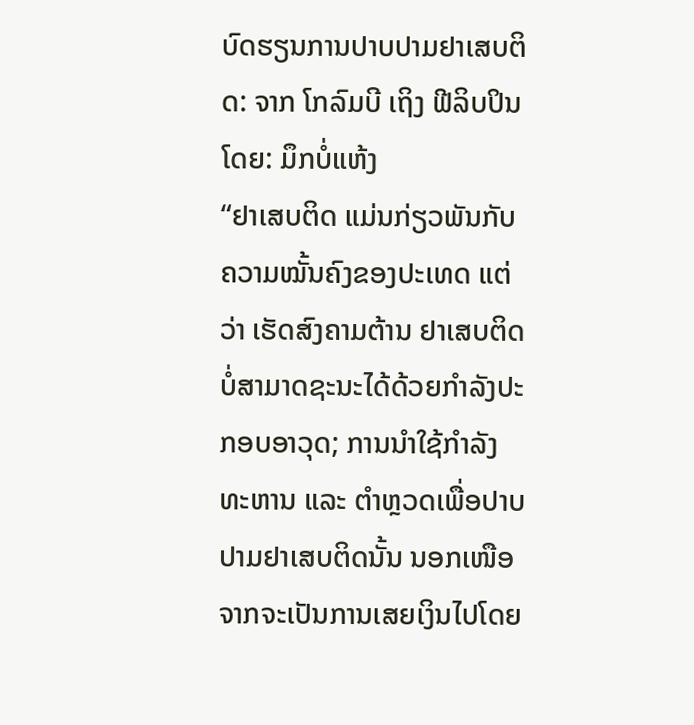ບົດຮຽນການປາບປາມຢາເສບຕິດ: ຈາກ ໂກລົມບີ ເຖິງ ຟີລິບປິນ
ໂດຍ: ມຶກບໍ່ແຫ້ງ
“ຢາເສບຕິດ ແມ່ນກ່ຽວພັນກັບ ຄວາມໝັ້ນຄົງຂອງປະເທດ ແຕ່ວ່າ ເຮັດສົງຄາມຕ້ານ ຢາເສບຕິດ ບໍ່ສາມາດຊະນະໄດ້ດ້ວຍກຳລັງປະກອບອາວຸດ; ການນຳໃຊ້ກຳລັງທະຫານ ແລະ ຕຳຫຼວດເພື່ອປາບປາມຢາເສບຕິດນັ້ນ ນອກເໜືອຈາກຈະເປັນການເສຍເງິນໄປໂດຍ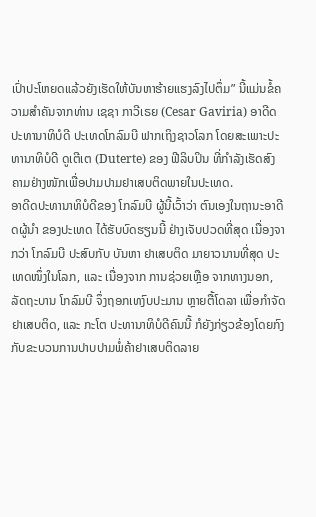ເປົ່າປະໂຫຍດແລ້ວຍັງເຮັດໃຫ້ບັນຫາຮ້າຍແຮງລົງໄປຕຶ່ມ” ນີ້ແມ່ນຂໍ້ຄວາມສຳຄັນຈາກທ່ານ ເຊຊາ ກາວີເຣຍ (Cesar Gaviria) ອາດີດປະທານາທິບໍດີ ປະເທດໂກລົມບີ ຟາກເຖິງຊາວໂລກ ໂດຍສະເພາະປະທານາທິບໍດີ ດູເຕີເຕ (Duterte) ຂອງ ຟີລິບປິນ ທີ່ກຳລັງເຮັດສົງຄາມຢ່າງໜັກເພື່ອປາມປາມຢາເສບຕິດພາຍໃນປະເທດ.
ອາດີດປະທານາທິບໍດີຂອງ ໂກລົມບີ ຜູ້ນີ້ເວົ້າວ່າ ຕົນເອງໃນຖານະອາດີດຜູ້ນຳ ຂອງປະເທດ ໄດ້ຮັບບົດຮຽນນີ້ ຢ່າງເຈັບປວດທີ່ສຸດ ເນື່ອງຈາກວ່າ ໂກລົມບີ ປະສົບກັບ ບັນຫາ ຢາເສບຕິດ ມາຍາວນານທີ່ສຸດ ປະເທດໜຶ່ງໃນໂລກ, ແລະ ເນື່ອງຈາກ ການຊ່ວຍເຫຼືອ ຈາກທາງນອກ, ລັດຖະບານ ໂກລົມບີ ຈຶ່ງຖອກເທງົບປະມານ ຫຼາຍຕື້ໂດລາ ເພື່ອກຳຈັດຢາເສບຕິດ, ແລະ ກະໂຕ ປະທານາທິບໍດີຄົນນີ້ ກໍຍັງກ່ຽວຂ້ອງໂດຍກົງກັບຂະບວນການປາບປາມພໍ່ຄ້າຢາເສບຕິດລາຍ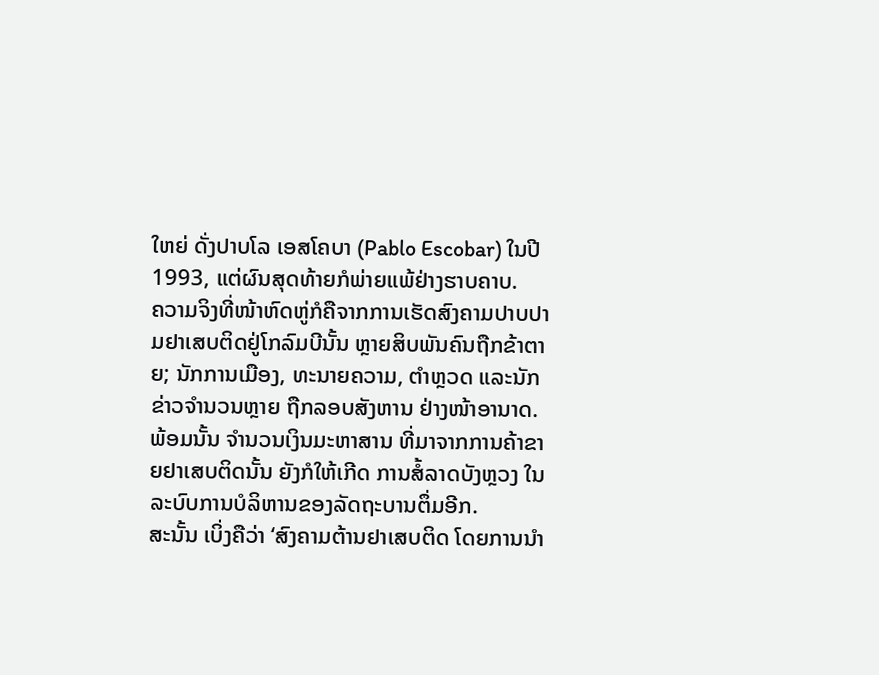ໃຫຍ່ ດັ່ງປາບໂລ ເອສໂຄບາ (Pablo Escobar) ໃນປີ 1993, ແຕ່ຜົນສຸດທ້າຍກໍພ່າຍແພ້ຢ່າງຮາບຄາບ.
ຄວາມຈິງທີ່ໜ້າຫົດຫູ່ກໍຄືຈາກການເຮັດສົງຄາມປາບປາມຢາເສບຕິດຢູ່ໂກລົມບີນັ້ນ ຫຼາຍສິບພັນຄົນຖືກຂ້າຕາຍ; ນັກການເມືອງ, ທະນາຍຄວາມ, ຕຳຫຼວດ ແລະນັກຂ່າວຈຳນວນຫຼາຍ ຖືກລອບສັງຫານ ຢ່າງໜ້າອານາດ. ພ້ອມນັ້ນ ຈຳນວນເງິນມະຫາສານ ທີ່ມາຈາກການຄ້າຂາຍຢາເສບຕິດນັ້ນ ຍັງກໍໃຫ້ເກີດ ການສໍ້ລາດບັງຫຼວງ ໃນລະບົບການບໍລິຫານຂອງລັດຖະບານຕຶ່ມອີກ.
ສະນັ້ນ ເບິ່ງຄືວ່າ ‘ສົງຄາມຕ້ານຢາເສບຕິດ ໂດຍການນຳ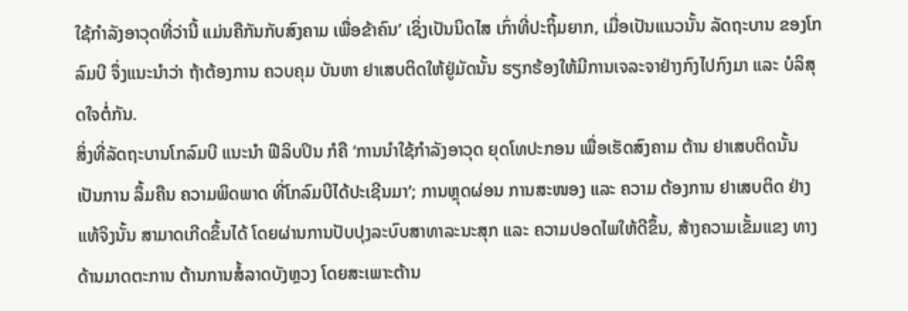ໃຊ້ກຳລັງອາວຸດທີ່ວ່ານີ້ ແມ່ນຄືກັນກັບສົງຄາມ ເພື່ອຂ້າຄົນ’ ເຊິ່ງເປັນນິດໄສ ເກົ່າທີ່ປະຖິ້ມຍາກ, ເມື່ອເປັນແນວນັ້ນ ລັດຖະບານ ຂອງໂກລົມບີ ຈຶ່ງແນະນຳວ່າ ຖ້າຕ້ອງການ ຄວບຄຸມ ບັນຫາ ຢາເສບຕິດໃຫ້ຢູ່ມັດນັ້ນ ຮຽກຮ້ອງໃຫ້ມີການເຈລະຈາຢ່າງກົງໄປກົງມາ ແລະ ບໍລິສຸດໃຈຕໍ່ກັນ.
ສິ່ງທີ່ລັດຖະບານໂກລົມບີ ແນະນຳ ຟີລິບປິນ ກໍຄື ‘ການນຳໃຊ້ກຳລັງອາວຸດ ຍຸດໂທປະກອນ ເພື່ອເຮັດສົງຄາມ ຕ້ານ ຢາເສບຕິດນັ້ນ ເປັນການ ລຶ້ມຄືນ ຄວາມພິດພາດ ທີ່ໂກລົມບີໄດ້ປະເຊີນມາ’; ການຫຼຸດຜ່ອນ ການສະໜອງ ແລະ ຄວາມ ຕ້ອງການ ຢາເສບຕິດ ຢ່າງແທ້ຈິງນັ້ນ ສາມາດເກີດຂຶ້ນໄດ້ ໂດຍຜ່ານການປັບປຸງລະບົບສາທາລະນະສຸກ ແລະ ຄວາມປອດໄພໃຫ້ດີຂຶ້ນ, ສ້າງຄວາມເຂັ້ມແຂງ ທາງດ້ານມາດຕະການ ຕ້ານການສໍ້ລາດບັງຫຼວງ ໂດຍສະເພາະຕ້ານ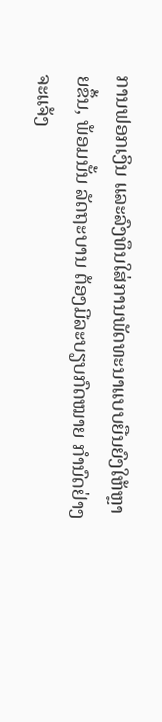ການຟອກເງິນ ແລະລົງທຶນໃສ່ການພັດທະນາແບບຍືນຍົງໃຫ້ຫຼາຍຂຶ້ນ, ພ້ອມນັ້ນ ລັດຖະບານ ຕ້ອງມີລະບຽບກົດໝາຍ ກຳນົດຢ່າງຈະແຈ້ງ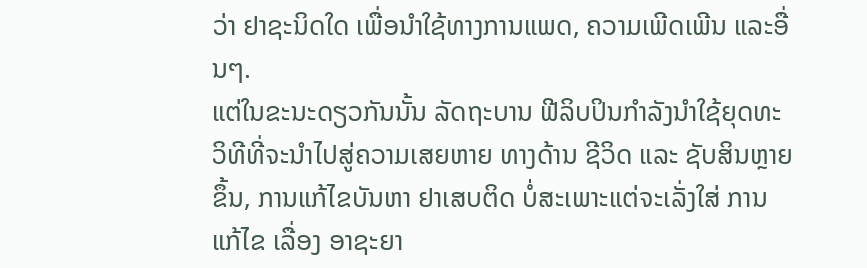ວ່າ ຢາຊະນິດໃດ ເພື່ອນຳໃຊ້ທາງການແພດ, ຄວາມເພີດເພີນ ແລະອື່ນໆ.
ແຕ່ໃນຂະນະດຽວກັນນັ້ນ ລັດຖະບານ ຟີລິບປິນກຳລັງນຳໃຊ້ຍຸດທະວິທີທີ່ຈະນຳໄປສູ່ຄວາມເສຍຫາຍ ທາງດ້ານ ຊີວິດ ແລະ ຊັບສິນຫຼາຍຂຶ້ນ, ການແກ້ໄຂບັນຫາ ຢາເສບຕິດ ບໍ່ສະເພາະແຕ່ຈະເລັ່ງໃສ່ ການແກ້ໄຂ ເລື່ອງ ອາຊະຍາ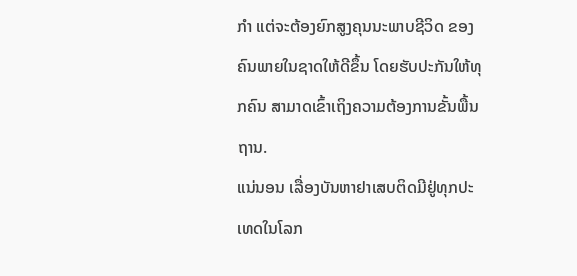ກຳ ແຕ່ຈະຕ້ອງຍົກສູງຄຸນນະພາບຊີວິດ ຂອງຄົນພາຍໃນຊາດໃຫ້ດີຂຶ້ນ ໂດຍຮັບປະກັນໃຫ້ທຸກຄົນ ສາມາດເຂົ້າເຖິງຄວາມຕ້ອງການຂັ້ນພື້ນຖານ.
ແນ່ນອນ ເລື່ອງບັນຫາຢາເສບຕິດມີຢູ່ທຸກປະເທດໃນໂລກ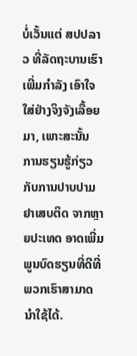ບໍ່ເວັ້ນແຕ່ ສປປລາວ ທີ່ລັດຖະບານເຮົາເພີ່ມກຳລັງ ເອົາໃຈໃສ່ຢ່າງຈິງຈັງເລື້ອຍມາ, ເພາະສະນັ້ນ ການຮຽນຮູ້ກ່ຽວກັບການປາບປາມຢາເສບຕິດ ຈາກຫຼາຍປະເທດ ອາດເພີ່ມພູນບົດຮຽນທີ່ດີທີ່ພວກເຮົາສາມາດນຳໃຊ້ໄດ້.